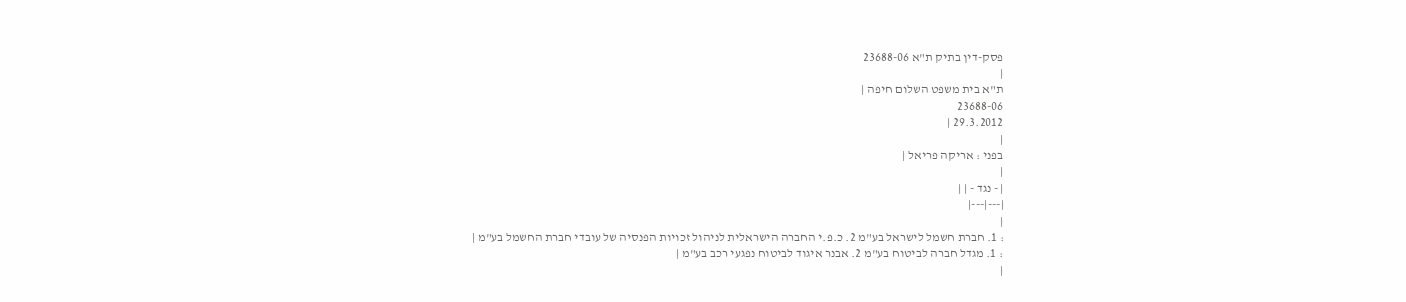פסק-דין בתיק ת"א 23688-06
|
ת"א בית משפט השלום חיפה |
23688-06
29.3.2012 |
|
בפני : אריקה פריאל |
|
| - נגד - | |
|---|---|
|
: 1. חברת חשמל לישראל בע"מ 2. כ.פ.י החברה הישראלית לניהול זכויות הפנסיה של עובדי חברת החשמל בע"מ |
: 1. מגדל חברה לביטוח בע"מ 2. אבנר איגוד לביטוח נפגעי רכב בע"מ |
|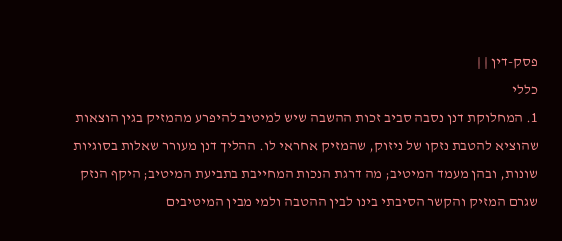פסק-דין | |
כללי
1. המחלוקת דנן נסבה סביב זכות ההשבה שיש למיטיב להיפרע מהמזיק בגין הוצאות שהוציא להטבת נזקו של ניזוק, שהמזיק אחראי לו. ההליך דנן מעורר שאלות בסוגיות שונות, ובהן מעמד המיטיב; מה דרגת הנכות המחייבת בתביעת המיטיב; היקף הנזק שגרם המזיק והקשר הסיבתי בינו לבין ההטבה ולמי מבין המיטיבים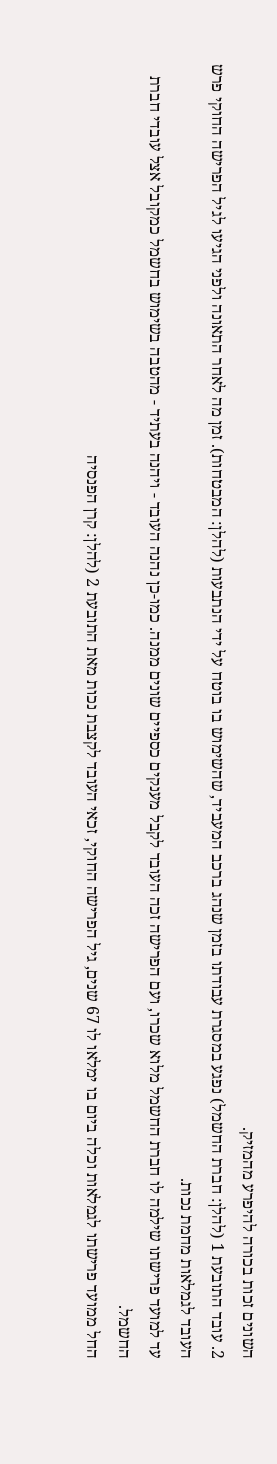השונים זכות בכורה להיפרע מהמזיק.
2. עובד התובעת 1 (להלן: חברת החשמל) נפגע במסגרת עבודתו בזמן שנהג ברכב המעביד, שהשימוש בו בוטח על ידי הנתבעות (להלן: המבטחות). זמן מה לאחר התאונה ולפני הגיעו לגיל הפרישה החוקי פרש העובד לגמלאות מחמת נכות.
עד למועד פרישתו שילמה לו חברת החשמל מלוא שכרו, ועם הפרישה זכה העובד לקבל מענקים כספיים שונים ממנה. כמו-כן נהנה העובד - ויהנה בעתיד - מהטבה בשימוש בחשמל כמקובל אצל עובדי חברת החשמל.
החל ממועד פרישתו לגמלאות וכלה ביום בו ימלאו לו 67 שנים, גיל הפרישה החוקי, זכאי העובד לקצבת נכות מאת התובעת 2 (להלן: קרן הפנסיה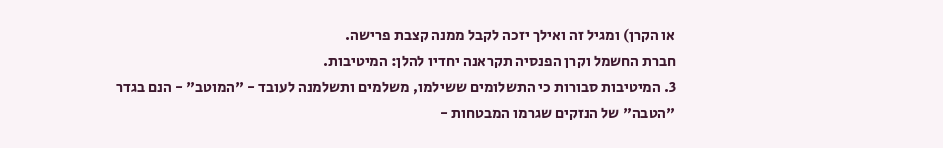או הקרן) ומגיל זה ואילך יזכה לקבל ממנה קצבת פרישה.
חברת החשמל וקרן הפנסיה תקראנה יחדיו להלן: המיטיבות.
3. המיטיבות סבורות כי התשלומים ששילמו, משלמים ותשלמנה לעובד - "המוטב" - הנם בגדר "הטבה" של הנזקים שגרמו המבטחות -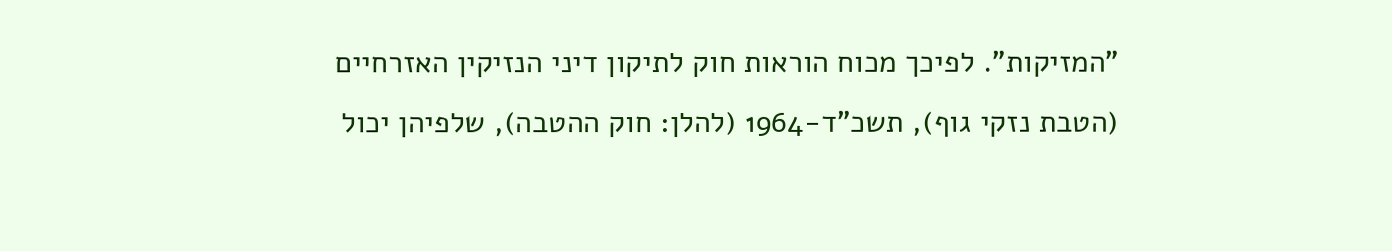"המזיקות". לפיכך מכוח הוראות חוק לתיקון דיני הנזיקין האזרחיים (הטבת נזקי גוף), תשכ"ד-1964 (להלן: חוק ההטבה), שלפיהן יכול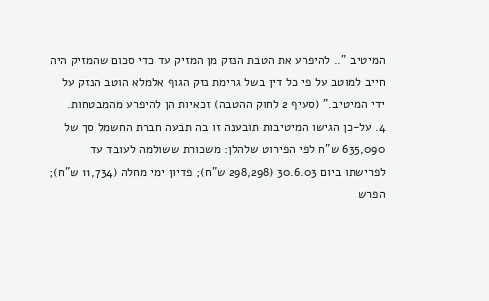המיטיב ".. להיפרע את הטבת הנזק מן המזיק עד כדי סכום שהמזיק היה חייב למוטב על פי כל דין בשל גרימת נזק הגוף אלמלא הוטב הנזק על ידי המיטיב." (סעיף 2 לחוק ההטבה) זכאיות הן להיפרע מהמבטחות.
4. על-כן הגישו המיטיבות תובענה זו בה תבעה חברת החשמל סך של 635,090 ש"ח לפי הפירוט שלהלן: משכורת ששולמה לעובד עד לפרישתו ביום 30.6.03 (298,298 ש"ח); פדיון ימי מחלה (11,734 ש"ח); הפרש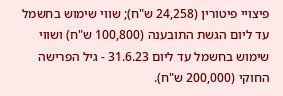פיצויי פיטורין (24,258 ש"ח); שווי שימוש בחשמל עד ליום הגשת התובענה (100,800 ש"ח) ושווי שימוש בחשמל עד ליום 31.6.23 - גיל הפרישה החוקי (200,000 ש"ח).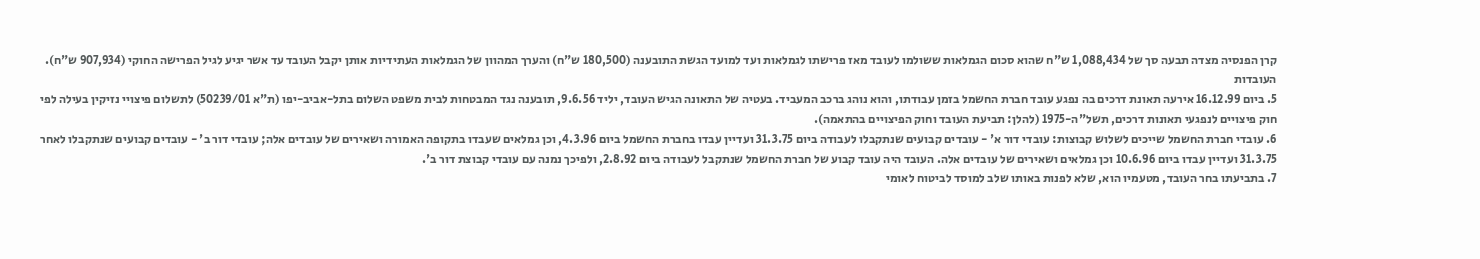קרן הפנסיה מצדה תבעה סך של 1,088,434 ש"ח שהוא סכום הגמלאות ששולמו לעובד מאז פרישתו לגמלאות ועד למועד הגשת התובענה (180,500 ש"ח) והערך המהוון של הגמלאות העתידיות אותן יקבל העובד עד אשר יגיע לגיל הפרישה החוקי (907,934 ש"ח).
העובדות
5. ביום 16.12.99 אירעה תאונת דרכים בה נפגע עובד חברת החשמל בזמן עבודתו, והוא נוהג ברכב המעביד. בעטיה של התאונה הגיש העובד, יליד 9.6.56, תובענה נגד המבטחות לבית משפט השלום בתל-אביב-יפו (ת"א 50239/01) לתשלום פיצויי נזיקין בעילה לפי חוק פיצויים לנפגעי תאונות דרכים, תשל"ה-1975 (להלן: תביעת העובד וחוק הפיצויים בהתאמה).
6. עובדי חברת החשמל שייכים לשלוש קבוצות: עובדי דור א' - עובדים קבועים שנתקבלו לעבודה ביום 31.3.75 ועדיין עבדו בחברת החשמל ביום 4.3.96, וכן גמלאים שעבדו בתקופה האמורה ושאירים של עובדים אלה; עובדי דור ב' - עובדים קבועים שנתקבלו לאחר 31.3.75 ועדיין עבדו ביום 10.6.96 וכן גמלאים ושאירים של עובדים אלה. העובד היה עובד קבוע של חברת החשמל שנתקבל לעבודה ביום 2.8.92, ולפיכך נמנה עם עובדי קבוצת דור ב'.
7. בתביעתו בחר העובד, מטעמיו הוא, שלא לפנות באותו שלב למוסד לביטוח לאומי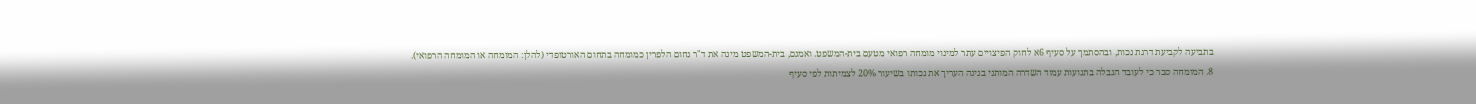בתביעה לקביעת דרגת נכות, ובהסתמך על סעיף 6א לחוק הפיצויים עתר למינוי מומחה רפואי מטעם בית-המשפט. ואמנם, בית-המשפט מינה את ד"ר נחום הלפרין כמומחה בתחום האורטופדי (להלן: המומחה או המומחה הרפואי).
8. המומחה סבר כי לעובד הגבלה בתנועות עמוד השדרה המותני בגינה העריך את נכותו בשיעור 20% לצמיתות לפי סעיף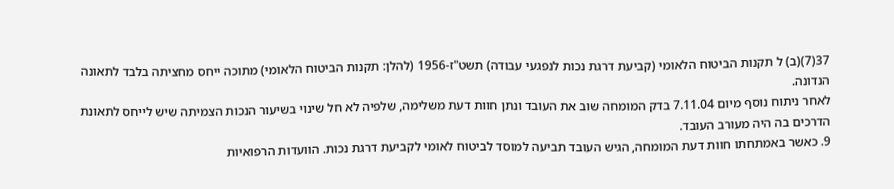37(7)(ב) ל תקנות הביטוח הלאומי (קביעת דרגת נכות לנפגעי עבודה) תשט"ז-1956 (להלן: תקנות הביטוח הלאומי) מתוכה ייחס מחציתה בלבד לתאונה הנדונה.
לאחר ניתוח נוסף מיום 7.11.04 בדק המומחה שוב את העובד ונתן חוות דעת משלימה, שלפיה לא חל שינוי בשיעור הנכות הצמיתה שיש לייחס לתאונת הדרכים בה היה מעורב העובד.
9. כאשר באמתחתו חוות דעת המומחה, הגיש העובד תביעה למוסד לביטוח לאומי לקביעת דרגת נכות. הוועדות הרפואיות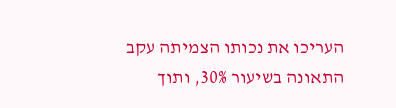העריכו את נכותו הצמיתה עקב התאונה בשיעור 30%, ותוך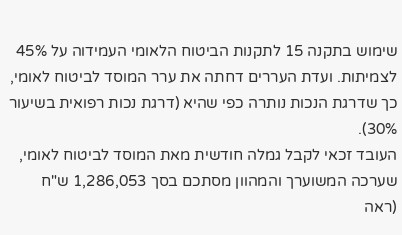שימוש בתקנה 15 לתקנות הביטוח הלאומי העמידוה על 45% לצמיתות. ועדת העררים דחתה את ערר המוסד לביטוח לאומי, כך שדרגת הנכות נותרה כפי שהיא (דרגת נכות רפואית בשיעור 30%).
העובד זכאי לקבל גמלה חודשית מאת המוסד לביטוח לאומי, שערכה המשוערך והמהוון מסתכם בסך 1,286,053 ש"ח (ראה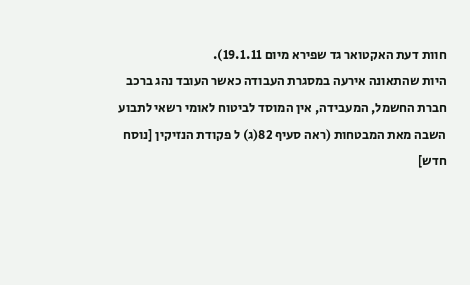חוות דעת האקטואר גד שפירא מיום 19.1.11).
היות שהתאונה אירעה במסגרת העבודה כאשר העובד נהג ברכב חברת החשמל, המעבידה, אין המוסד לביטוח לאומי רשאי לתבוע השבה מאת המבטחות (ראה סעיף 82(ג) ל פקודת הנזיקין [נוסח חדש]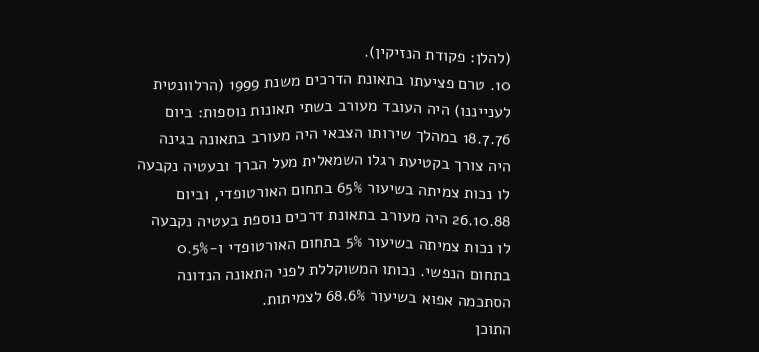(להלן: פקודת הנזיקין).
10. טרם פציעתו בתאונת הדרכים משנת 1999 (הרלוונטית לענייננו) היה העובד מעורב בשתי תאונות נוספות: ביום 18.7.76 במהלך שירותו הצבאי היה מעורב בתאונה בגינה היה צורך בקטיעת רגלו השמאלית מעל הברך ובעטיה נקבעה לו נכות צמיתה בשיעור 65% בתחום האורטופדי, וביום 26.10.88 היה מעורב בתאונת דרכים נוספת בעטיה נקבעה לו נכות צמיתה בשיעור 5% בתחום האורטופדי ו-0.5% בתחום הנפשי. נכותו המשוקללת לפני התאונה הנדונה הסתכמה אפוא בשיעור 68.6% לצמיתות.
התוכן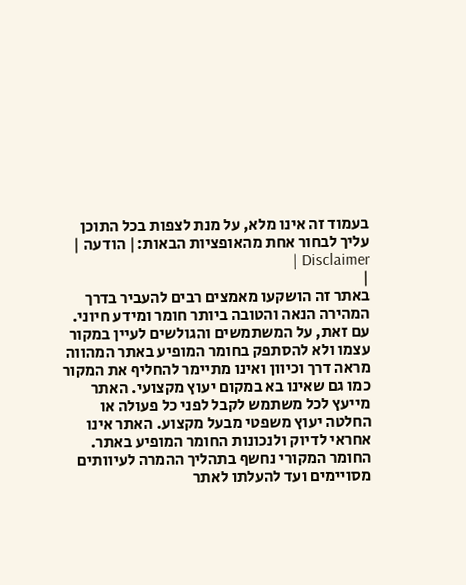בעמוד זה אינו מלא, על מנת לצפות בכל התוכן עליך לבחור אחת מהאופציות הבאות:| הודעה | Disclaimer |
|
באתר זה הושקעו מאמצים רבים להעביר בדרך המהירה הנאה והטובה ביותר חומר ומידע חיוני. עם זאת, על המשתמשים והגולשים לעיין במקור עצמו ולא להסתפק בחומר המופיע באתר המהווה מראה דרך וכיוון ואינו מתיימר להחליף את המקור כמו גם שאינו בא במקום יעוץ מקצועי. האתר מייעץ לכל משתמש לקבל לפני כל פעולה או החלטה יעוץ משפטי מבעל מקצוע. האתר אינו אחראי לדיוק ולנכונות החומר המופיע באתר. החומר המקורי נחשף בתהליך ההמרה לעיוותים מסויימים ועד להעלתו לאתר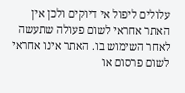עלולים ליפול אי דיוקים ולכן אין האתר אחראי לשום פעולה שתעשה לאחר השימוש בו. האתר אינו אחראי לשום פרסום או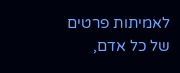לאמיתות פרטים של כל אדם,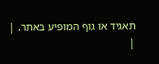תאגיד או גוף המופיע באתר. |
|